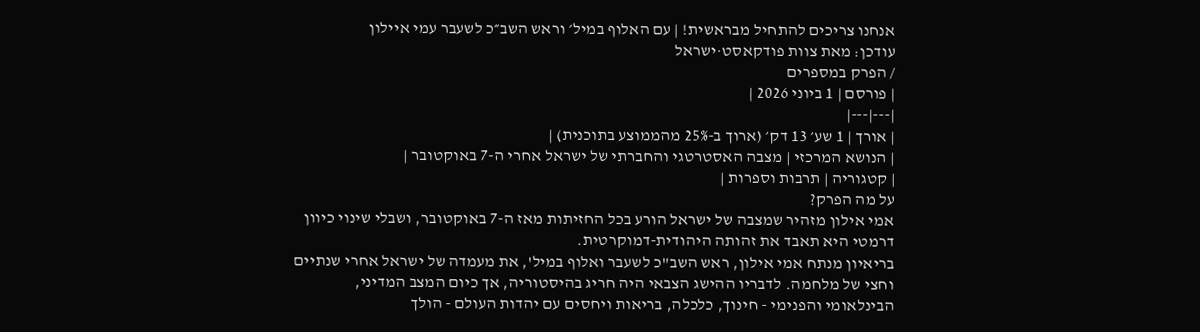אנחנו צריכים להתחיל מבראשית! | עם האלוף במיל׳ וראש השב״כ לשעבר עמי איילון
עודכן: מאת צוות פודקאסט·ישראל
/ הפרק במספרים
| פורסם | 1 ביוני 2026 |
|---|---|
| אורך | 1 שע׳ 13 דק׳ (ארוך ב-25% מהממוצע בתוכנית) |
| הנושא המרכזי | מצבה האסטרטגי והחברתי של ישראל אחרי ה-7 באוקטובר |
| קטגוריה | תרבות וספרות |
על מה הפרק?
אמי אילון מזהיר שמצבה של ישראל הורע בכל החזיתות מאז ה-7 באוקטובר, ושבלי שינוי כיוון דרמטי היא תאבד את זהותה היהודית-דמוקרטית.
בריאיון מנתח אמי אילון, ראש השב"כ לשעבר ואלוף במיל', את מעמדה של ישראל אחרי שנתיים וחצי של מלחמה. לדבריו ההישג הצבאי היה חריג בהיסטוריה, אך כיום המצב המדיני, הבינלאומי והפנימי - חינוך, כלכלה, בריאות ויחסים עם יהדות העולם - הולך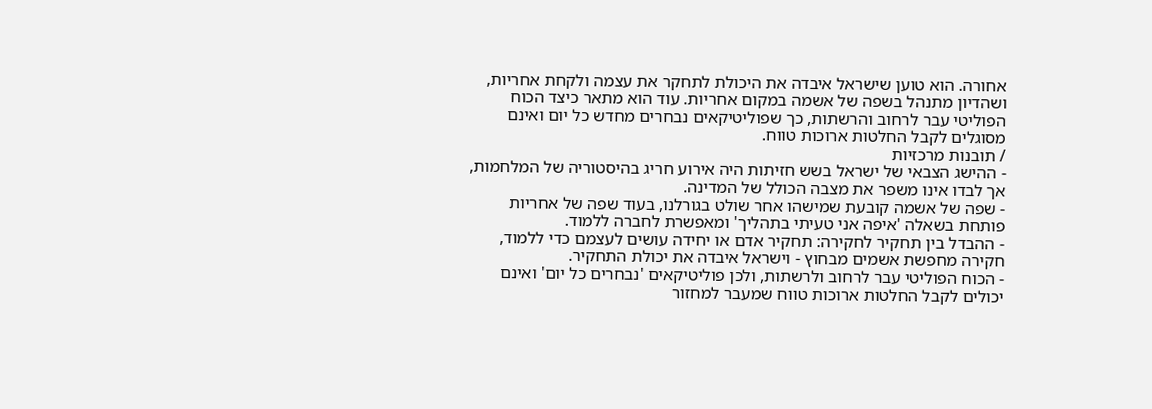אחורה. הוא טוען שישראל איבדה את היכולת לתחקר את עצמה ולקחת אחריות, ושהדיון מתנהל בשפה של אשמה במקום אחריות. עוד הוא מתאר כיצד הכוח הפוליטי עבר לרחוב והרשתות, כך שפוליטיקאים נבחרים מחדש כל יום ואינם מסוגלים לקבל החלטות ארוכות טווח.
/ תובנות מרכזיות
- ההישג הצבאי של ישראל בשש חזיתות היה אירוע חריג בהיסטוריה של המלחמות, אך לבדו אינו משפר את מצבה הכולל של המדינה.
- שפה של אשמה קובעת שמישהו אחר שולט בגורלנו, בעוד שפה של אחריות פותחת בשאלה 'איפה אני טעיתי בתהליך' ומאפשרת לחברה ללמוד.
- ההבדל בין תחקיר לחקירה: תחקיר אדם או יחידה עושים לעצמם כדי ללמוד, חקירה מחפשת אשמים מבחוץ - וישראל איבדה את יכולת התחקיר.
- הכוח הפוליטי עבר לרחוב ולרשתות, ולכן פוליטיקאים 'נבחרים כל יום' ואינם יכולים לקבל החלטות ארוכות טווח שמעבר למחזור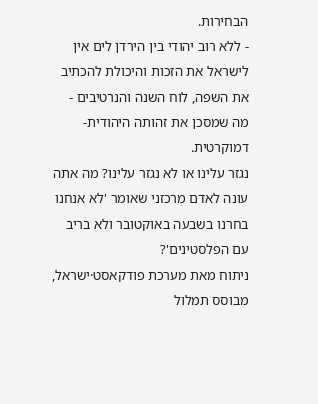הבחירות.
- ללא רוב יהודי בין הירדן לים אין לישראל את הזכות והיכולת להכתיב את השפה, לוח השנה והנרטיבים - מה שמסכן את זהותה היהודית-דמוקרטית.
נגזר עלינו או לא נגזר עלינו? מה אתה עונה לאדם מרכזני שאומר 'לא אנחנו בחרנו בשבעה באוקטובר ולא בריב עם הפלסטינים'?
ניתוח מאת מערכת פודקאסט·ישראל, מבוסס תמלול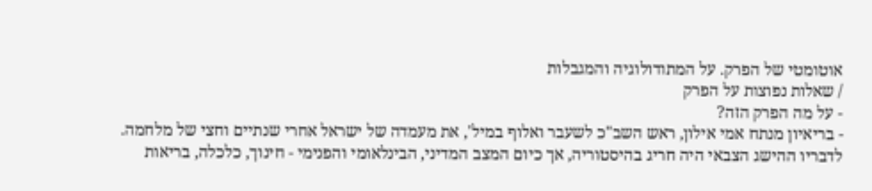אוטומטי של הפרק. על המתודולוגיה והמגבלות
/ שאלות נפוצות על הפרק
- על מה הפרק הזה?
- בריאיון מנתח אמי אילון, ראש השב"כ לשעבר ואלוף במיל', את מעמדה של ישראל אחרי שנתיים וחצי של מלחמה. לדבריו ההישג הצבאי היה חריג בהיסטוריה, אך כיום המצב המדיני, הבינלאומי והפנימי - חינוך, כלכלה, בריאות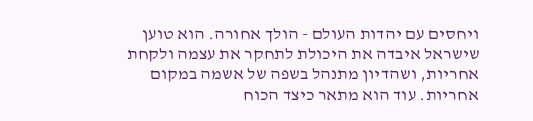ויחסים עם יהדות העולם - הולך אחורה. הוא טוען שישראל איבדה את היכולת לתחקר את עצמה ולקחת אחריות, ושהדיון מתנהל בשפה של אשמה במקום אחריות. עוד הוא מתאר כיצד הכוח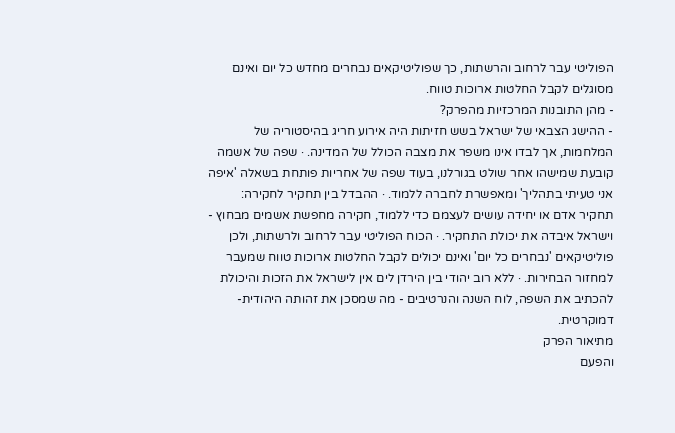הפוליטי עבר לרחוב והרשתות, כך שפוליטיקאים נבחרים מחדש כל יום ואינם מסוגלים לקבל החלטות ארוכות טווח.
- מהן התובנות המרכזיות מהפרק?
- ההישג הצבאי של ישראל בשש חזיתות היה אירוע חריג בהיסטוריה של המלחמות, אך לבדו אינו משפר את מצבה הכולל של המדינה. · שפה של אשמה קובעת שמישהו אחר שולט בגורלנו, בעוד שפה של אחריות פותחת בשאלה 'איפה אני טעיתי בתהליך' ומאפשרת לחברה ללמוד. · ההבדל בין תחקיר לחקירה: תחקיר אדם או יחידה עושים לעצמם כדי ללמוד, חקירה מחפשת אשמים מבחוץ - וישראל איבדה את יכולת התחקיר. · הכוח הפוליטי עבר לרחוב ולרשתות, ולכן פוליטיקאים 'נבחרים כל יום' ואינם יכולים לקבל החלטות ארוכות טווח שמעבר למחזור הבחירות. · ללא רוב יהודי בין הירדן לים אין לישראל את הזכות והיכולת להכתיב את השפה, לוח השנה והנרטיבים - מה שמסכן את זהותה היהודית-דמוקרטית.
מתיאור הפרק
והפעם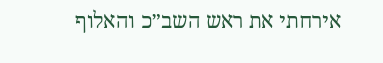אירחתי את ראש השב״כ והאלוף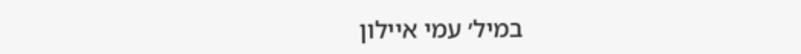במיל׳ עמי איילון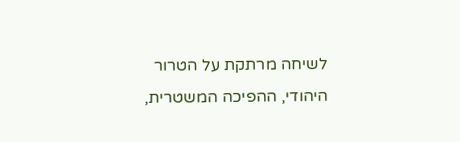לשיחה מרתקת על הטרור היהודי, ההפיכה המשטרית,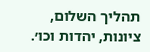תהליך השלום, ציונות, יהדות וכו׳.